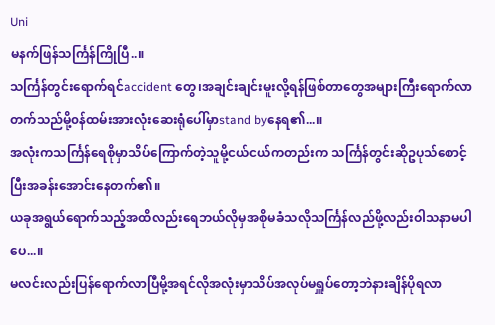Uni
မနက်ဖြန်သင်္ကြန်ကြိုပြီ..။
သင်္ကြန်တွင်းရောက်ရင်accident တွေ၊အချင်းချင်းမူးလို့ရန်ဖြစ်တာတွေအများကြီးရောက်လာတက်သည်မို့၀န်ထမ်းအားလုံးဆေးရုံပေါ်မှာstand byနေရ၏...။
အလုံးကသင်္ကြန်ရေစိုမှာသိပ်ကြောက်တဲ့သူမို့ငယ်ငယ်ကတည်းက သင်္ကြန်တွင်းဆိုဥပုသ်စောင့်ပြီးအခန်းအောင်းနေတက်၏။
ယခုအရွယ်ရောက်သည့်အထိလည်းရေဘယ်လိုမှအစိုမခံသလိုသင်္ကြန်လည်ဖို့လည်းဝါသနာမပါပေ...။
မလင်းလည်းပြန်ရောက်လာပြီမို့အရင်လိုအလုံးမှာသိပ်အလုပ်မရှူပ်တော့ဘဲနားချိန်ပိုရလာ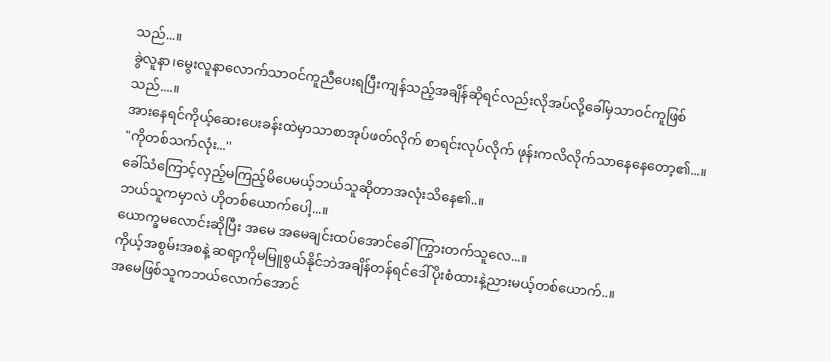သည်...။
ခွဲလူနာ၊မွေးလူနာလောက်သာဝင်ကူညီပေးရပြီးကျန်သည့်အချိန်ဆိုရင်လည်းလိုအပ်လို့ခေါ်မှသာဝင်ကူဖြစ်သည်....။
အားနေရင်ကိုယ့်ဆေးပေးခန်းထဲမှာသာစာအုပ်ဖတ်လိုက် စာရင်းလုပ်လိုက် ဖုန်းကလိလိုက်သာနေနေတော့၏...။
"ကိုတစ်သက်လုံး...''
ခေါ်သံကြောင့်လှည့်မကြည့်မိပေမယ့်ဘယ်သူဆိုတာအလုံးသိနေ၏..။
ဘယ်သူကမှာလဲ ဟိုတစ်ယောက်ပေါ့...။
ယောက္ခမလောင်းဆိုပြီး အမေ အမေချင်းထပ်အောင်ခေါ်ကြွားတက်သူလေ...။
ကိုယ့်အစွမ်းအစနဲ့ ဆရာ့ကိုမမြူစွယ်နိုင်ဘဲအချိန်တန်ရင်ဒေါ်ပိုးစံထားနဲ့ညားမယ့်တစ်ယောက်..။
အမေဖြစ်သူကဘယ်လောက်အောင်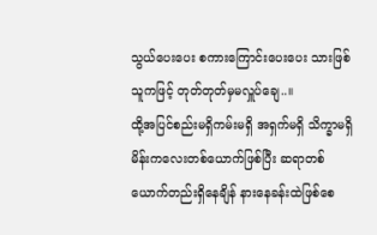သွယ်ပေးပေး စကားကြောင်းပေးပေး သားဖြစ်သူကဖြင့် တုတ်တုတ်မှမလှူပ်ချေ..။
ထို့အပြင်စည်းမရှိကမ်းမရှိ အရှက်မရှိ သိက္ခာမရှိ မိန်းကလေးတစ်ယောက်ဖြစ်ပြီး ဆရာတစ်ယောက်တည်းရှိနေချိန် နားနေခန်းထဲဖြစ်စေ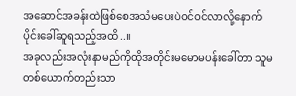အဆောင်အခန်းထဲဖြစ်စေအသံမပေးပဲဝင်ဝင်လာလို့နောက်ပိုင်းခေါ်ဆူရသည့်အထိ..။
အခုလည်းအလုံးနာမည်ကိုထိုအတိုင်းမမောမပန်းခေါ်တာ သူမ တစ်ယောက်တည်းသာ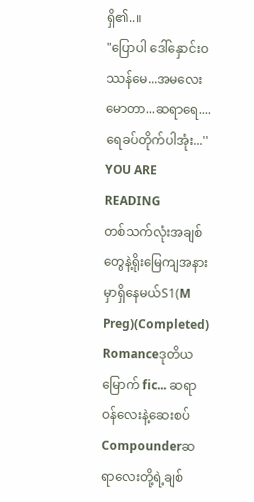ရှိ၏..။
"ပြောပါ ဒေါ်နှောင်းဝဿန်မေ...အမလေး မောတာ...ဆရာရေ....ရေခပ်တိုက်ပါအုံး...''
YOU ARE READING
တစ်သက်လုံးအချစ်တွေနဲ့ရိုးမြေကျအနားမှာရှိနေမယ်S1(M Preg)(Completed)
Romanceဒုတိယ မြောက် fic... ဆရာဝန်လေးနဲ့ဆေးစပ် Compounderဆရာလေးတို့ရဲ့ချစ်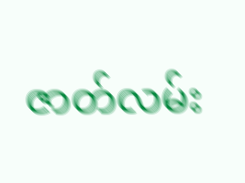ဇာတ်လမ်း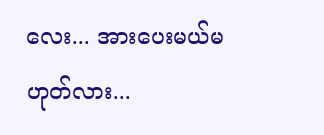လေး... အားပေးမယ်မဟုတ်လား...